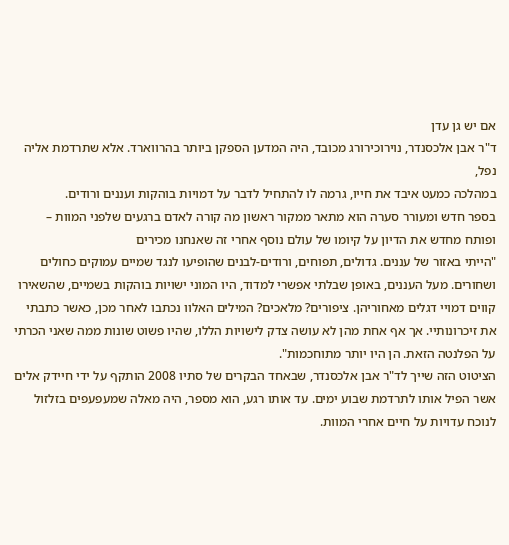אם יש גן עדן
ד"ר אבן אלכסנדר, נוירוכירורג מכובד, היה המדען הספקן ביותר בהרווארד. אלא שתרדמת אליה נפל,
במהלכה כמעט איבד את חייו, גרמה לו להתחיל לדבר על דמויות בוהקות ועננים ורודים.
בספר חדש ומעורר סערה הוא מתאר ממקור ראשון מה קורה לאדם ברגעים שלפני המוות –
ופותח מחדש את הדיון על קיומו של עולם נוסף אחרי זה שאנחנו מכירים
"הייתי באזור של עננים. גדולים, תפוחים, ורודים-לבנים שהופיעו לנגד שמיים עמוקים כחולים ושחורים. מעל העננים, באופן שבלתי אפשרי למדוד, היו המוני ישויות בוהקות בשמיים, שהשאירו קווים דמויי דגלים מאחוריהן. ציפורים? מלאכים? המילים האלוו נכתבו לאחר מכן, כאשר כתבתי את זיכרונותיי. אך אף אחת מהן לא עושה צדק לישויות הללו, שהיו פשוט שונות ממה שאני הכרתי על הפלנטה הזאת. הן היו יותר מתוחכמות".
הציטוט הזה שייך לד"ר אבן אלכסנדר, שבאחד הבקרים של סתיו 2008 הותקף על ידי חיידק אלים אשר הפיל אותו לתרדמת שבוע ימים. עד אותו רגע, הוא מספר, היה מאלה שמעפעפים בזלזול לנוכח עדויות על חיים אחרי המוות.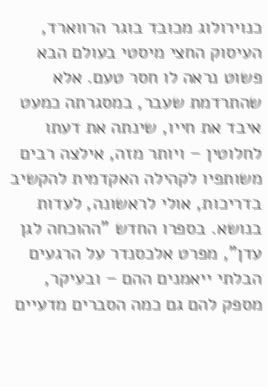כנוירולוג מכובד בוגר הרווארד, העיסוק החצי מיסטי בעולם הבא פשוט נראה לו חסר טעם. אלא שהתרדמת שעבר, במסגרתה כמעט איבד את חייו, שינתה את דעתו לחלוטין – ויותר מזה, אילצה רבים משותפיו לקהילה האקדמית להקשיב בדריכות, אולי לראשונה, לעדות בנושא. בספרו החדש "ההוכחה לגן עדן", מפרט אלכסנדר על הרגעים הבלתי ייאמנים ההם – ובעיקר, מספק להם גם כמה הסברים מדעיים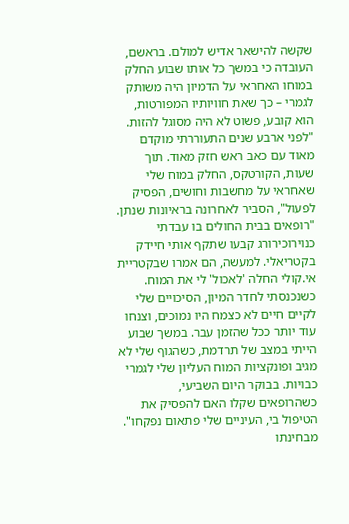שקשה להישאר אדיש למולם. בראשם, העובדה כי במשך כל אותו שבוע החלק במוחו האחראי על הדמיון היה משותק לגמרי – כך שאת חוויותיו המפורטות, הוא קובע, פשוט לא היה מסוגל להזות.
"לפני ארבע שנים התעוררתי מוקדם מאוד עם כאב ראש חזק מאוד. תוך שעות, הקורטקס, החלק במוח שלי שאחראי על מחשבות וחושים, הפסיק לפעול", הסביר לאחרונה בראיונות שנתן. "רופאים בבית החולים בו עבדתי כנוירוכירורג קבעו שתקף אותי חיידק בקטריאלי. למעשה, הם אמרו שבקטריית אי.קולי החלה 'לאכול' לי את המוח. כשנכנסתי לחדר המיון, הסיכויים שלי לקיים חיים לא כצמח היו נמוכים, וצנחו עוד יותר ככל שהזמן עבר. במשך שבוע הייתי במצב של תרדמת, כשהגוף שלי לא מגיב ופונקציות המוח העליון שלי לגמרי כבויות. בבוקר היום השביעי, כשהרופאים שקלו האם להפסיק את הטיפול בי, העיניים שלי פתאום נפקחו".
מבחינתו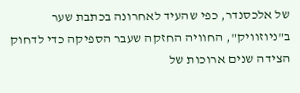של אלכסנדר, כפי שהעיד לאחרונה בכתבת שער ב"ניוזוויק", החוויה החזקה שעבר הספיקה כדי לדחוק הצידה שנים ארוכות של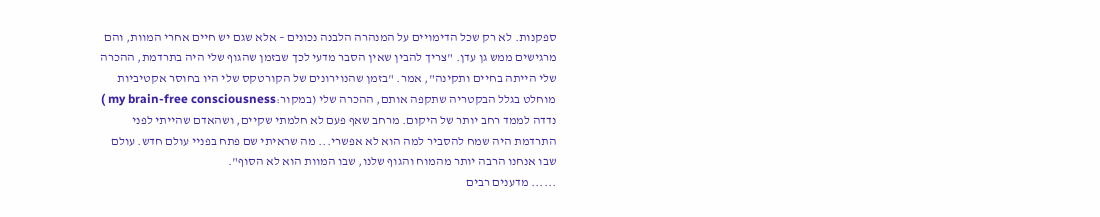ספקנות. לא רק שכל הדימויים על המנהרה הלבנה נכונים – אלא שגם יש חיים אחרי המוות, והם מרגישים ממש גן עדן. "צריך להבין שאין הסבר מדעי לכך שבזמן שהגוף שלי היה בתרדמת, ההכרה שלי הייתה בחיים ותקינה", אמר. "בזמן שהנוירונים של הקורטקס שלי היו בחוסר אקטיביות מוחלט בגלל הבקטריה שתקפה אותם, ההכרה שלי (במקור:my brain-free consciousness ) נדדה לממד רחב יותר של היקום. מרחב שאף פעם לא חלמתי שקיים, ושהאדם שהייתי לפני התרדמת היה שמח להסביר למה הוא לא אפשרי... מה שראיתי שם פתח בפניי עולם חדש. עולם שבו אנחנו הרבה יותר מהמוח והגוף שלנו, שבו המוות הוא לא הסוף".
...... מדענים רבים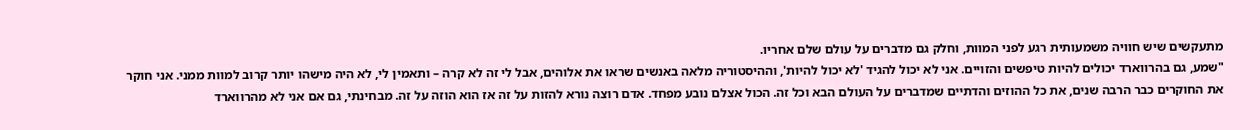מתעקשים שיש חוויה משמעותית רגע לפני המוות, וחלק גם מדברים על עולם שלם אחריו.
"שמע, גם בהרווארד יכולים להיות טיפשים והזויים. אני לא יכול להגיד 'לא יכול להיות', וההיסטוריה מלאה באנשים שראו את אלוהים, אבל לי זה לא קרה – ותאמין לי, לא היה מישהו יותר קרוב למוות ממני. אני חוקר את החוקרים כבר הרבה שנים, את כל ההוזים והדתיים שמדברים על העולם הבא וכל זה. הכול אצלם נובע מפחד. אדם רוצה נורא להזות על זה אז הוא הוזה על זה. מבחינתי, גם אם אני לא מהרווארד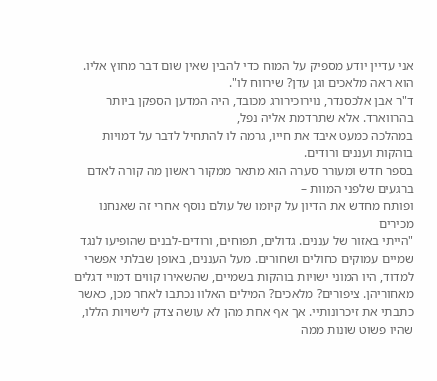אני עדיין יודע מספיק על המוח כדי להבין שאין שום דבר מחוץ אליו. הוא ראה מלאכים וגן עדן? שירווח לו".
ד"ר אבן אלכסנדר, נוירוכירורג מכובד, היה המדען הספקן ביותר בהרווארד. אלא שתרדמת אליה נפל,
במהלכה כמעט איבד את חייו, גרמה לו להתחיל לדבר על דמויות בוהקות ועננים ורודים.
בספר חדש ומעורר סערה הוא מתאר ממקור ראשון מה קורה לאדם ברגעים שלפני המוות –
ופותח מחדש את הדיון על קיומו של עולם נוסף אחרי זה שאנחנו מכירים
"הייתי באזור של עננים. גדולים, תפוחים, ורודים-לבנים שהופיעו לנגד שמיים עמוקים כחולים ושחורים. מעל העננים, באופן שבלתי אפשרי למדוד, היו המוני ישויות בוהקות בשמיים, שהשאירו קווים דמויי דגלים מאחוריהן. ציפורים? מלאכים? המילים האלוו נכתבו לאחר מכן, כאשר כתבתי את זיכרונותיי. אך אף אחת מהן לא עושה צדק לישויות הללו, שהיו פשוט שונות ממה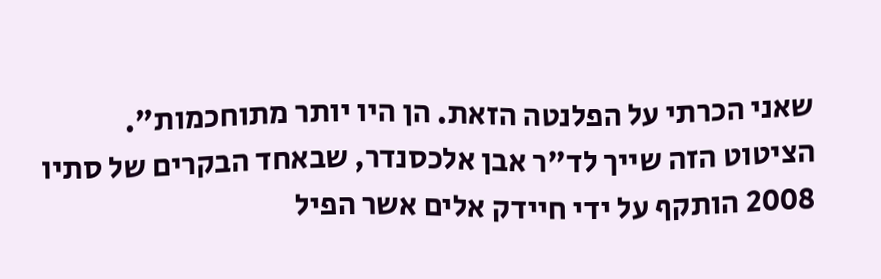שאני הכרתי על הפלנטה הזאת. הן היו יותר מתוחכמות".
הציטוט הזה שייך לד"ר אבן אלכסנדר, שבאחד הבקרים של סתיו 2008 הותקף על ידי חיידק אלים אשר הפיל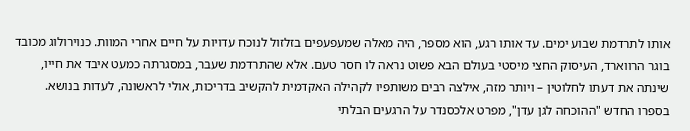אותו לתרדמת שבוע ימים. עד אותו רגע, הוא מספר, היה מאלה שמעפעפים בזלזול לנוכח עדויות על חיים אחרי המוות. כנוירולוג מכובד בוגר הרווארד, העיסוק החצי מיסטי בעולם הבא פשוט נראה לו חסר טעם. אלא שהתרדמת שעבר, במסגרתה כמעט איבד את חייו, שינתה את דעתו לחלוטין – ויותר מזה, אילצה רבים משותפיו לקהילה האקדמית להקשיב בדריכות, אולי לראשונה, לעדות בנושא. בספרו החדש "ההוכחה לגן עדן", מפרט אלכסנדר על הרגעים הבלתי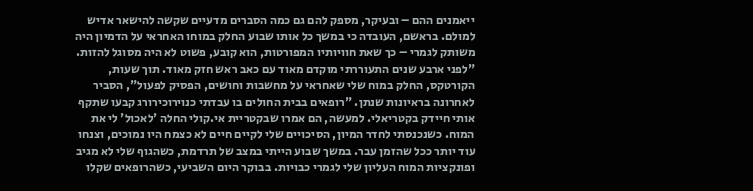ייאמנים ההם – ובעיקר, מספק להם גם כמה הסברים מדעיים שקשה להישאר אדיש למולם. בראשם, העובדה כי במשך כל אותו שבוע החלק במוחו האחראי על הדמיון היה משותק לגמרי – כך שאת חוויותיו המפורטות, הוא קובע, פשוט לא היה מסוגל להזות.
"לפני ארבע שנים התעוררתי מוקדם מאוד עם כאב ראש חזק מאוד. תוך שעות, הקורטקס, החלק במוח שלי שאחראי על מחשבות וחושים, הפסיק לפעול", הסביר לאחרונה בראיונות שנתן. "רופאים בבית החולים בו עבדתי כנוירוכירורג קבעו שתקף אותי חיידק בקטריאלי. למעשה, הם אמרו שבקטריית אי.קולי החלה 'לאכול' לי את המוח. כשנכנסתי לחדר המיון, הסיכויים שלי לקיים חיים לא כצמח היו נמוכים, וצנחו עוד יותר ככל שהזמן עבר. במשך שבוע הייתי במצב של תרדמת, כשהגוף שלי לא מגיב ופונקציות המוח העליון שלי לגמרי כבויות. בבוקר היום השביעי, כשהרופאים שקלו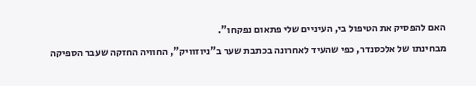האם להפסיק את הטיפול בי, העיניים שלי פתאום נפקחו".
מבחינתו של אלכסנדר, כפי שהעיד לאחרונה בכתבת שער ב"ניוזוויק", החוויה החזקה שעבר הספיקה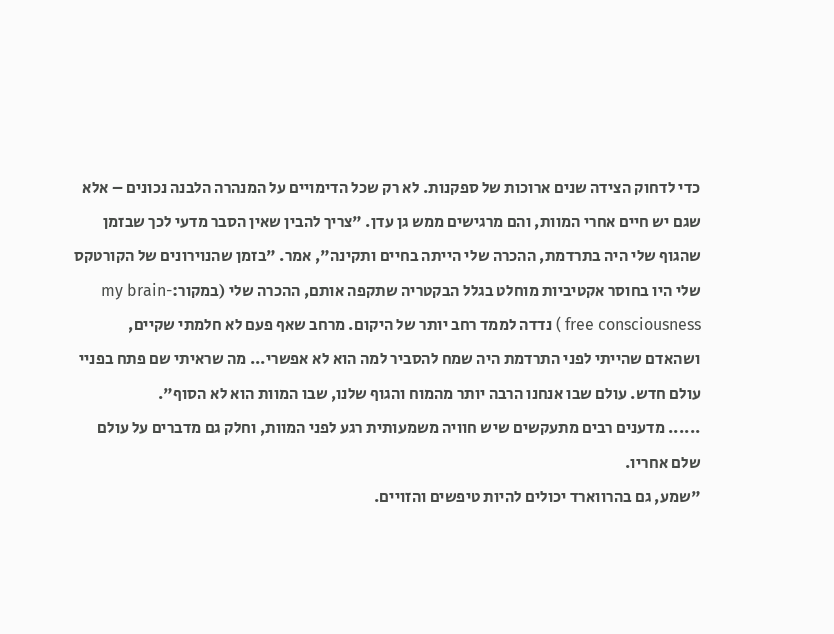כדי לדחוק הצידה שנים ארוכות של ספקנות. לא רק שכל הדימויים על המנהרה הלבנה נכונים – אלא שגם יש חיים אחרי המוות, והם מרגישים ממש גן עדן. "צריך להבין שאין הסבר מדעי לכך שבזמן שהגוף שלי היה בתרדמת, ההכרה שלי הייתה בחיים ותקינה", אמר. "בזמן שהנוירונים של הקורטקס שלי היו בחוסר אקטיביות מוחלט בגלל הבקטריה שתקפה אותם, ההכרה שלי (במקור:my brain-free consciousness ) נדדה לממד רחב יותר של היקום. מרחב שאף פעם לא חלמתי שקיים, ושהאדם שהייתי לפני התרדמת היה שמח להסביר למה הוא לא אפשרי... מה שראיתי שם פתח בפניי עולם חדש. עולם שבו אנחנו הרבה יותר מהמוח והגוף שלנו, שבו המוות הוא לא הסוף".
...... מדענים רבים מתעקשים שיש חוויה משמעותית רגע לפני המוות, וחלק גם מדברים על עולם שלם אחריו.
"שמע, גם בהרווארד יכולים להיות טיפשים והזויים.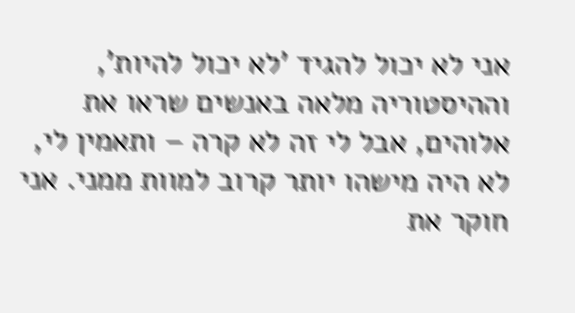אני לא יכול להגיד 'לא יכול להיות', וההיסטוריה מלאה באנשים שראו את אלוהים, אבל לי זה לא קרה – ותאמין לי, לא היה מישהו יותר קרוב למוות ממני. אני חוקר את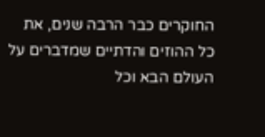החוקרים כבר הרבה שנים, את כל ההוזים והדתיים שמדברים על העולם הבא וכל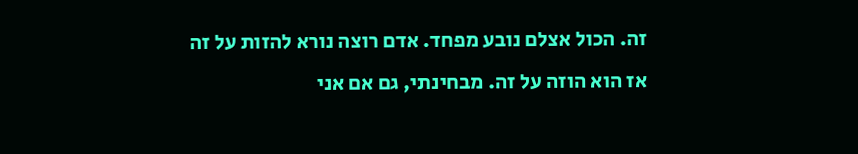זה. הכול אצלם נובע מפחד. אדם רוצה נורא להזות על זה אז הוא הוזה על זה. מבחינתי, גם אם אני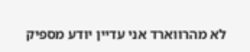לא מהרווארד אני עדיין יודע מספיק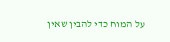על המוח כדי להבין שאין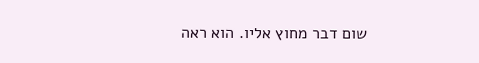שום דבר מחוץ אליו. הוא ראה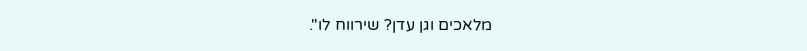מלאכים וגן עדן? שירווח לו".